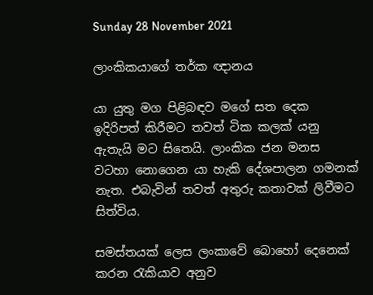Sunday 28 November 2021

ලාංකිකයාගේ තර්ක ඥානය

යා යුතු මග පිළිබඳව මගේ සත දෙක ඉදිරිපත් කිරීමට තවත් ටික කලක් යනු ඇතැයි මට සිතෙයි. ලාංකික ජන මනස වටහා නොගෙන යා හැකි දේශපාලන ගමනක් නැත. එබැවින් තවත් අතුරු කතාවක් ලිවීමට සිත්විය.

සමස්තයක් ලෙස ලංකාවේ බොහෝ දෙනෙක් කරන රැකියාව අනුව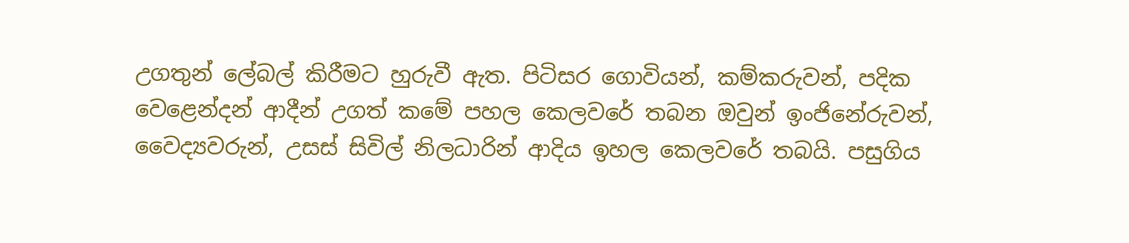උගතුන් ලේබල් කිරීමට හුරුවී ඇත. පිටිසර ගොවියන්, කම්කරුවන්, පදික වෙළෙන්දන් ආදීන් උගත් කමේ පහල කෙලවරේ තබන ඔවුන් ඉංජිනේරුවන්, වෛද්‍යවරුන්, උසස් සිවිල් නිලධාරින් ආදිය ඉහල කෙලවරේ තබයි. පසුගිය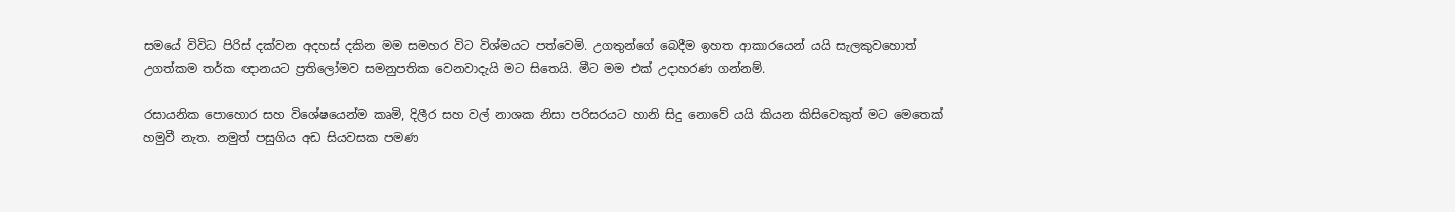සමයේ විවිධ පිරිස් දක්වන අදහස් දකින මම සමහර විට විශ්මයට පත්වෙමි. උගතුන්ගේ බෙදීම ඉහත ආකාරයෙන් යයි සැලකුවහොත් උගත්කම තර්ක ඥානයට ප්‍රතිලෝමව සමනුපතික වෙනවාදැයි මට සිතෙයි. මීට මම එක් උදාහරණ ගන්නම්.

රසායනික පොහොර සහ විශේෂයෙන්ම කෘමි, දිලීර සහ වල් නාශක නිසා පරිසරයට හානි සිදු නොවේ යයි කියන කිසිවෙකුත් මට මෙතෙක් හමුවී නැත. නමුත් පසුගිය අඩ සියවසක පමණ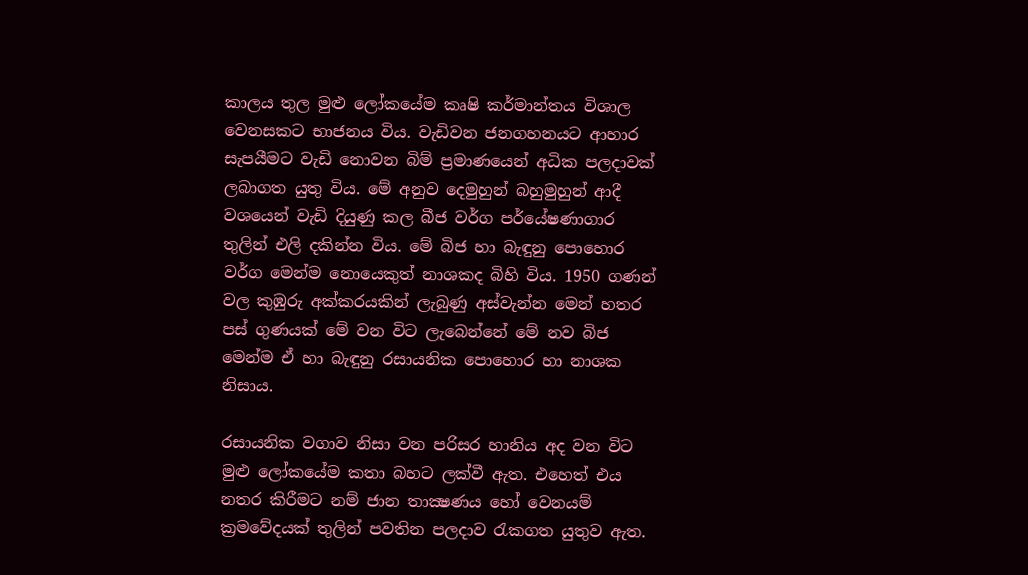කාලය තුල මුළු ලෝකයේම කෘෂි කර්මාන්තය විශාල වෙනසකට භාජනය විය. වැඩිවන ජනගහනයට ආහාර සැපයීමට වැඩි නොවන බිම් ප්‍රමාණයෙන් අධික පලදාවක් ලබාගත යුතු විය. මේ අනුව දෙමුහුන් බහුමුහුන් ආදී වශයෙන් වැඩි දියුණු කල බීජ වර්ග පර්යේෂණාගාර තුලින් එලි දකින්න විය. මේ බිජ හා බැඳුනු පොහොර වර්ග මෙන්ම නොයෙකුත් නාශකද බිහි විය. 1950 ගණන් වල කුඹුරු අක්කරයකින් ලැබුණු අස්වැන්න මෙන් හතර පස් ගුණයක් මේ වන විට ලැබෙන්නේ මේ නව බිජ මෙන්ම ඒ හා බැඳුනු රසායනික පොහොර හා නාශක නිසාය.

රසායනික වගාව නිසා වන පරිසර හානිය අද වන විට මුළු ලෝකයේම කතා බහට ලක්වී ඇත. එහෙත් එය නතර කිරීමට නම් ජාන තාක්‍ෂණය හෝ වෙනයම් ක්‍රමවේදයක් තුලින් පවතින පලදාව රැකගත යුතුව ඇත.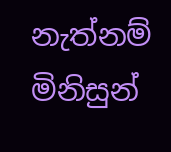නැත්නම් මිනිසුන්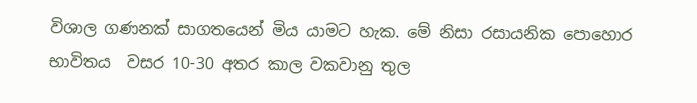විශාල ගණනක් සාගතයෙන් මිය යාමට හැක. මේ නිසා රසායනික පොහොර භාවිතය  වසර 10-30 අතර කාල වකවානු තුල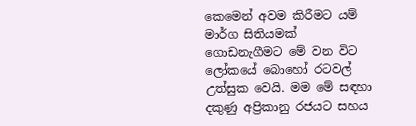කෙමෙන් අවම කිරීමට යම් මාර්ග සිතියමක් ගොඩනැගීමට මේ වන විට ලෝකයේ බොහෝ රටවල් උත්සුක වෙයි. මම මේ සඳහා දකුණු අප්‍රිකානු රජයට සහය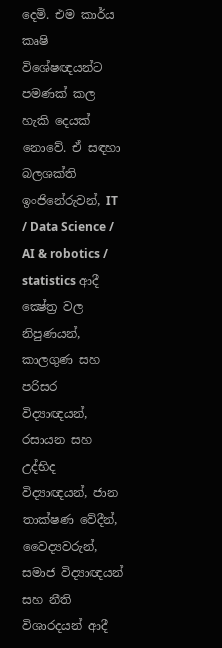දෙමි. එම කාර්ය කෘෂි විශේෂඥයන්ට පමණක් කල හැකි දෙයක් නොවේ. ඒ සඳහා බලශක්ති ඉංජිනේරුවන්, IT / Data Science / AI & robotics / statistics ආදී ක්‍ෂේත්‍ර වල නිපුණයන්, කාලගුණ සහ පරිසර විද්‍යාඥයන්, රසායන සහ උද්භිද විද්‍යාඥයන්, ජාන තාක්ෂණ වේදීන්, වෛද්‍යවරුන්, සමාජ විද්‍යාඥයන් සහ නීති විශාරදයන් ආදී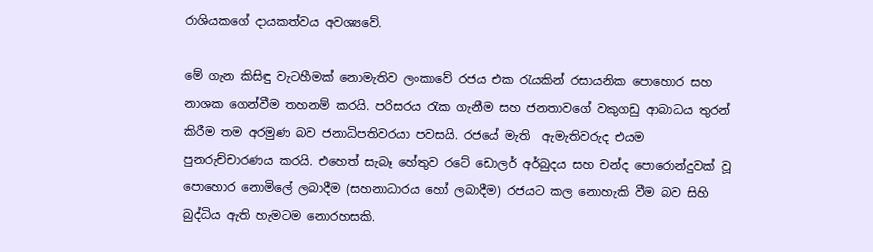රාශියකගේ දායකත්වය අවශ්‍යවේ.

මේ ගැන කිසිඳු වැටහීමක් නොමැතිව ලංකාවේ රජය එක රැයකින් රසායනික පොහොර සහ නාශක ගෙන්වීම තහනම් කරයි. පරිසරය රැක ගැනීම සහ ජනතාවගේ වකුගඩු ආබාධය තුරන් කිරීම තම අරමුණ බව ජනාධිපතිවරයා පවසයි. රජයේ මැති  ඇමැතිවරුද එයම පුනරුච්චාරණය කරයි. එහෙත් සැබෑ හේතුව රටේ ඩොලර් අර්බුදය සහ චන්ද පොරොන්දුවක් වූ පොහොර නොමිලේ ලබාදීම (සහනාධාරය හෝ ලබාදීම) රජයට කල නොහැකි වීම බව සිහි බුද්ධිය ඇති හැමටම නොරහසකි.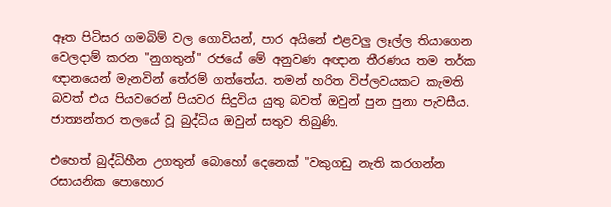ඈත පිටිසර ගමබිම් වල ගොවියන්, පාර අයිනේ එළවලු ලෑල්ල තියාගෙන වෙලදාම් කරන "නුගතුන්" රජයේ මේ අනුවණ අඥාන තීරණය තම තර්ක ඥානයෙන් මැනවින් තේරම් ගත්තේය. තමන් හරිත විප්ලවයකට කැමති බවත් එය පියවරෙන් පියවර සිදුවිය යුතු බවත් ඔවුන් පුන පුනා පැවසීය. ජාත්‍යන්තර තලයේ වූ බුද්ධිය ඔවුන් සතුව තිබුණි.

එහෙත් බුද්ධිහීන උගතුන් බොහෝ දෙනෙක් "වකුගඩු නැති කරගන්න රසායනික පොහොර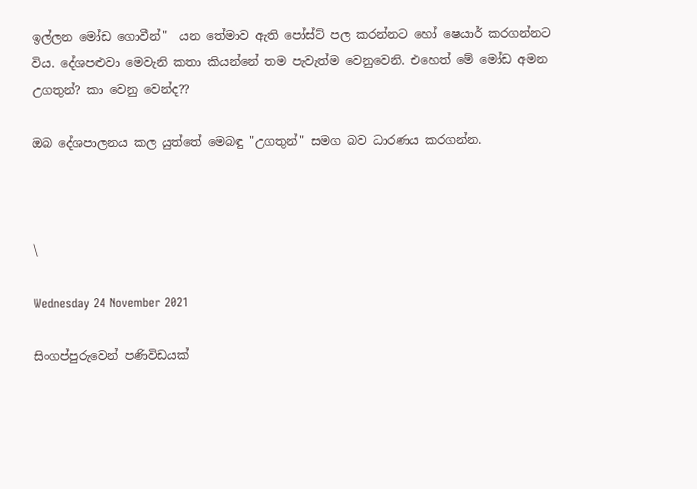ඉල්ලන මෝඩ ගොවීන්"  යන තේමාව ඇති පෝස්ට් පල කරන්නට හෝ ෂෙයාර් කරගන්නට විය. දේශපළුවා මෙවැනි කතා කියන්නේ තම පැවැත්ම වෙනුවෙනි. එහෙත් මේ මෝඩ අමන උගතුන්? කා වෙනු වෙන්ද??

ඔබ දේශපාලනය කල යුත්තේ මෙබඳු "උගතුන්" සමග බව ධාරණය කරගන්න.



\

Wednesday 24 November 2021

සිංගප්පුරුවෙන් පණිවිඩයක්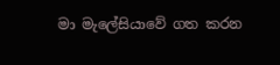මා මැලේසියාවේ ගත කරන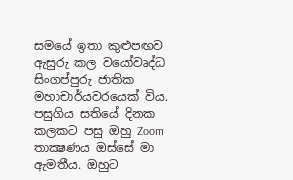සමයේ ඉතා කුළුපඟව ඇසුරු කල වයෝවෘද්ධ සිංගප්පුරු ජාතික මහාචාර්යවරයෙක් විය. පසුගිය සතියේ දිනක කලකට පසු ඔහු Zoom තාක්‍ෂණය ඔස්සේ මා ඇමතීය. ඔහුට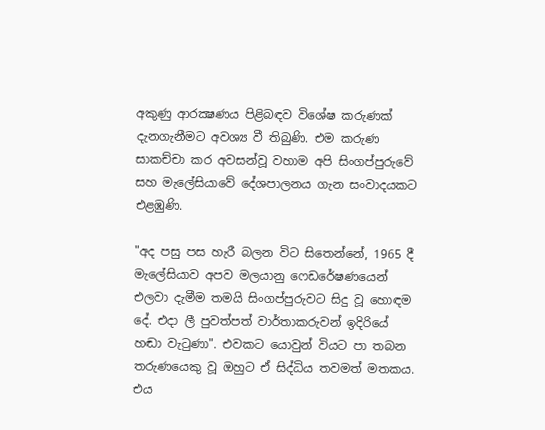අකුණු ආරක්‍ෂණය පිළිබඳව විශේෂ කරුණක් දැනගැනීමට අවශ්‍ය වී තිබුණි. එම කරුණ සාකච්චා කර අවසන්වූ වහාම අපි සිංගප්පුරුවේ සහ මැලේසියාවේ දේශපාලනය ගැන සංවාදයකට එළඹුණි.

"අද පසු පස හැරී බලන විට සිතෙන්නේ, 1965 දී මැලේසියාව අපව මලයානු ෆෙඩරේෂණයෙන් එලවා දැමීම තමයි සිංගප්පුරුවට සිදු වූ හොඳම දේ. එදා ලී පුවත්පත් වාර්තාකරුවන් ඉදිරියේ හඬා වැටුණා". එවකට යොවුන් වියට පා තබන තරුණයෙකු වූ ඔහුට ඒ සිද්ධිය තවමත් මතකය. එය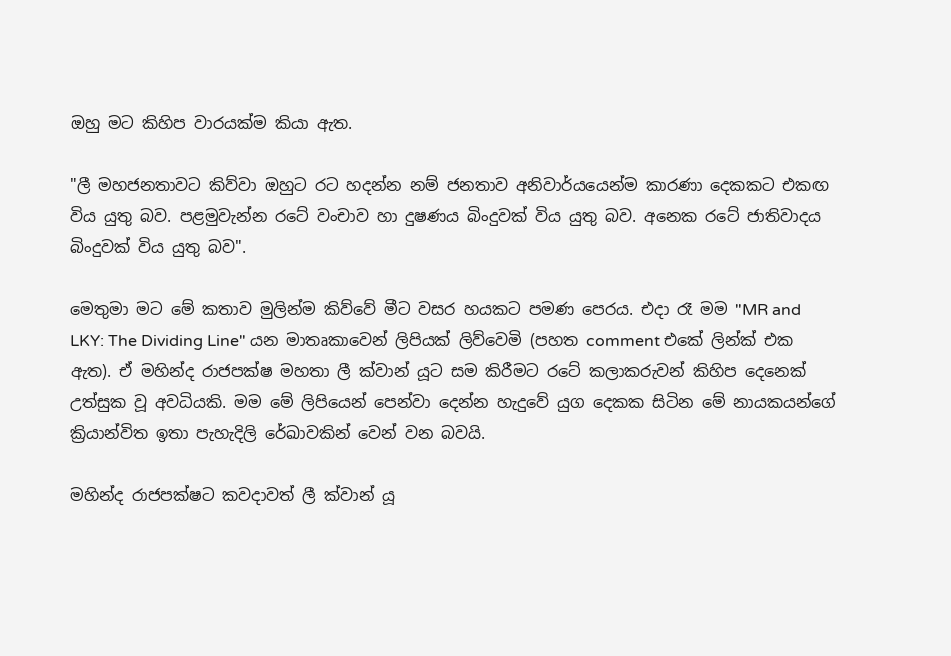ඔහු මට කිහිප වාරයක්ම කියා ඇත.

"ලී මහජනතාවට කිව්වා ඔහුට රට හදන්න නම් ජනතාව අනිවාර්යයෙන්ම කාරණා දෙකකට එකඟ විය යුතු බව. පළමුවැන්න රටේ වංචාව හා දුෂණය බිංදුවක් විය යුතු බව. අනෙක රටේ ජාතිවාදය බිංදුවක් විය යුතු බව".

මෙතුමා මට මේ කතාව මුලින්ම කිව්වේ මීට වසර හයකට පමණ පෙරය. එදා රෑ මම "MR and LKY: The Dividing Line" යන මාතෘකාවෙන් ලිපියක් ලිව්වෙමි (පහත comment එකේ ලින්ක් එක ඇත). ඒ මහින්ද රාජපක්ෂ මහතා ලී ක්වාන් යූට සම කිරීමට රටේ කලාකරුවන් කිහිප දෙනෙක් උත්සුක වූ අවධියකි. මම මේ ලිපියෙන් පෙන්වා දෙන්න හැදුවේ යුග දෙකක සිටින මේ නායකයන්ගේ ක්‍රියාන්විත ඉතා පැහැදිලි රේඛාවකින් වෙන් වන බවයි.

මහින්ද රාජපක්ෂට කවදාවත් ලී ක්වාන් යූ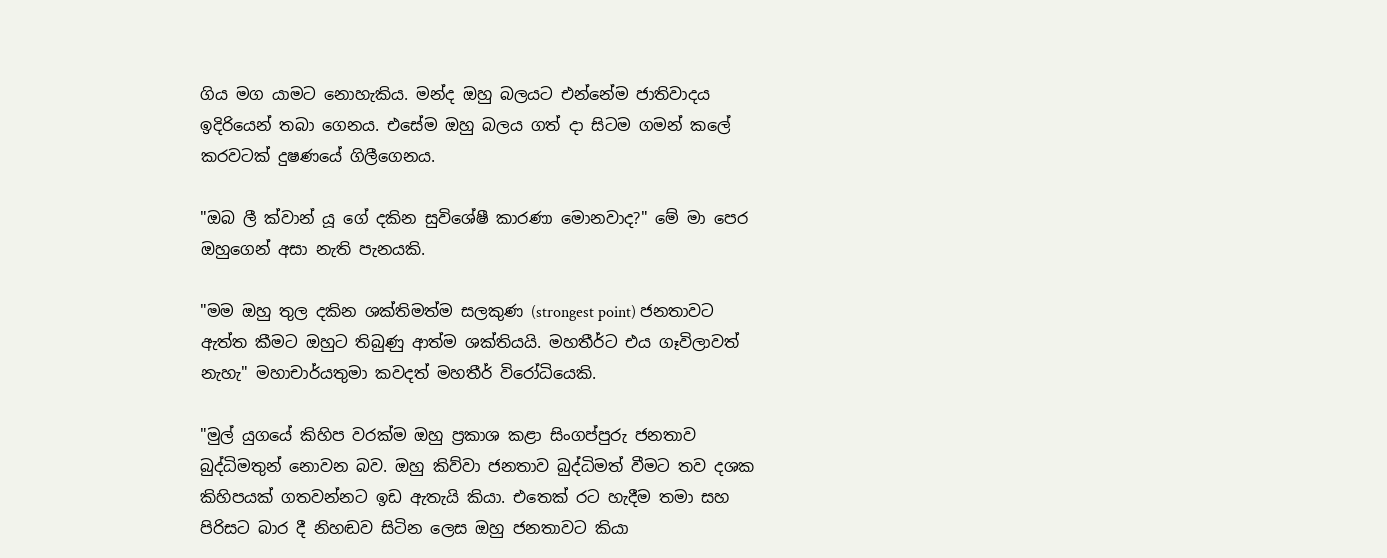ගිය මග යාමට නොහැකිය. මන්ද ඔහු බලයට එන්නේම ජාතිවාදය ඉදිරියෙන් තබා ගෙනය. එසේම ඔහු බලය ගත් දා සිටම ගමන් කලේ කරවටක් දුෂණයේ ගිලීගෙනය.

"ඔබ ලී ක්වාන් යූ ගේ දකින සුවිශේෂී කාරණා මොනවාද?" මේ මා පෙර ඔහුගෙන් අසා නැති පැනයකි.

"මම ඔහු තුල දකින ශක්තිමත්ම සලකුණ (strongest point) ජනතාවට ඇත්ත කීමට ඔහුට තිබුණු ආත්ම ශක්තියයි. මහතීර්ට එය ගෑවිලාවත් නැහැ" මහාචාර්යතුමා කවදත් මහතීර් විරෝධියෙකි.

"මුල් යුගයේ කිහිප වරක්ම ඔහු ප්‍රකාශ කළා සිංගප්පුරු ජනතාව බුද්ධිමතුන් නොවන බව. ඔහු කිව්වා ජනතාව බුද්ධිමත් වීමට තව දශක කිහිපයක් ගතවන්නට ඉඩ ඇතැයි කියා. එතෙක් රට හැදීම තමා සහ පිරිසට බාර දී නිහඬව සිටින ලෙස ඔහු ජනතාවට කියා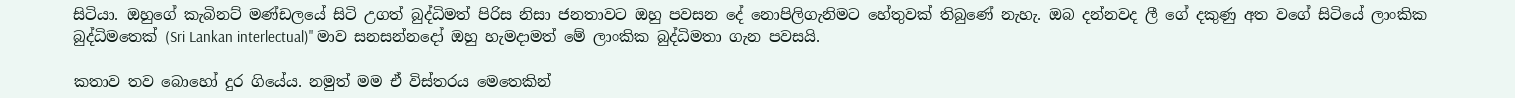සිටියා. ඔහුගේ කැබිනට් මණ්ඩලයේ සිටි උගත් බුද්ධිමත් පිරිස නිසා ජනතාවට ඔහු පවසන දේ නොපිලිගැනිමට හේතුවක් තිබුණේ නැහැ. ඔබ දන්නවද ලී ගේ දකුණු අත වගේ සිටියේ ලාංකික බුද්ධිමතෙක් (Sri Lankan interlectual)" මාව සනසන්නදෝ ඔහු හැමදාමත් මේ ලාංකික බුද්ධිමතා ගැන පවසයි.

කතාව තව බොහෝ දුර ගියේය. නමුත් මම ඒ විස්තරය මෙතෙකින්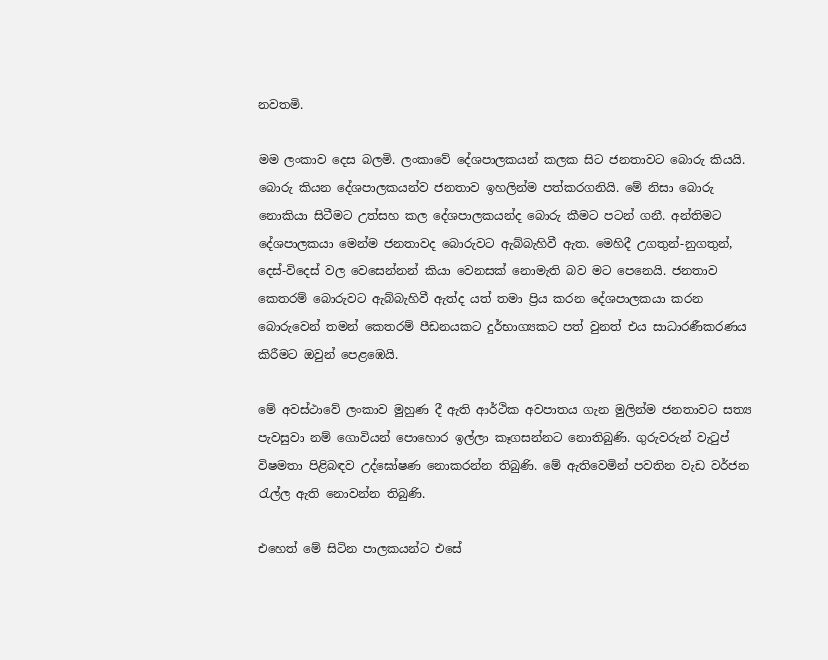නවතමි.

මම ලංකාව දෙස බලමි. ලංකාවේ දේශපාලකයන් කලක සිට ජනතාවට බොරු කියයි. බොරු කියන දේශපාලකයන්ව ජනතාව ඉහලින්ම පත්කරගනියි. මේ නිසා බොරු නොකියා සිටීමට උත්සහ කල දේශපාලකයන්ද බොරු කීමට පටන් ගනී. අන්තිමට දේශපාලකයා මෙන්ම ජනතාවද බොරුවට ඇබ්බැහිවී ඇත. මෙහිදී උගතුන්-නුගතුන්, දෙස්-විදෙස් වල වෙසෙන්නන් කියා වෙනසක් නොමැති බව මට පෙනෙයි. ජනතාව කෙතරම් බොරුවට ඇබ්බැහිවී ඇත්ද යත් තමා ප්‍රිය කරන දේශපාලකයා කරන බොරුවෙන් තමන් කෙතරම් පීඩනයකට දුර්භාග්‍යකට පත් වුනත් එය සාධාරණීකරණය කිරීමට ඔවුන් පෙළඹෙයි.

මේ අවස්ථාවේ ලංකාව මුහුණ දී ඇති ආර්ථික අවපාතය ගැන මුලින්ම ජනතාවට සත්‍ය පැවසුවා නම් ගොවියන් පොහොර ඉල්ලා කෑගසන්නට නොතිබුණි. ගුරුවරුන් වැටුප් විෂමතා පිළිබඳව උද්ඝෝෂණ නොකරන්න තිබුණි. මේ ඇතිවෙමින් පවතින වැඩ වර්ජන රැල්ල ඇති නොවන්න තිබුණි.

එහෙත් මේ සිටින පාලකයන්ට එසේ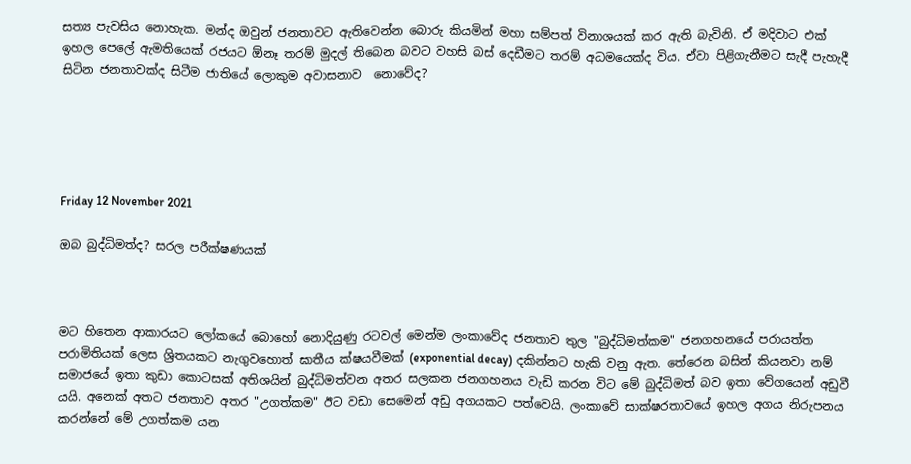සත්‍ය පැවසිය නොහැක. මන්ද ඔවුන් ජනතාවට ඇතිවෙන්න බොරු කියමින් මහා සම්පත් විනාශයක් කර ඇති බැවිනි. ඒ මදිවාට එක් ඉහල පෙලේ ඇමතියෙක් රජයට ඕනෑ තරම් මුදල් තිබෙන බවට වහසි බස් දෙඩීමට තරම් අධමයෙක්ද විය. ඒවා පිළිගැනීමට සැදී පැහැදී සිටින ජනතාවක්ද සිටීම ජාතියේ ලොකුම අවාසනාව  නොවේද?





Friday 12 November 2021

ඔබ බුද්ධිමත්ද? සරල පරීක්ෂණයක්



මට හිතෙන ආකාරයට ලෝකයේ බොහෝ නොදියුණු රටවල් මෙන්ම ලංකාවේද ජනතාව තුල "බුද්ධිමත්කම" ජනගහනයේ පරායත්ත පරාමිතියක් ලෙස ශ්‍රිතයකට නැගුවහොත් ඝාතීය ක්ෂයවීමක් (exponential decay) දකින්නට හැකි වනු ඇත. තේරෙන බසින් කියනවා නම් සමාජයේ ඉතා කුඩා කොටසක් අතිශයින් බුද්ධිමත්වන අතර සලකන ජනගහනය වැඩි කරන විට මේ බුද්ධිමත් බව ඉතා වේගයෙන් අඩුවී යයි. අනෙක් අතට ජනතාව අතර "උගත්කම" ඊට වඩා සෙමෙන් අඩු අගයකට පත්වෙයි. ලංකාවේ සාක්ෂරතාවයේ ඉහල අගය නිරුපනය කරන්නේ මේ උගත්කම යන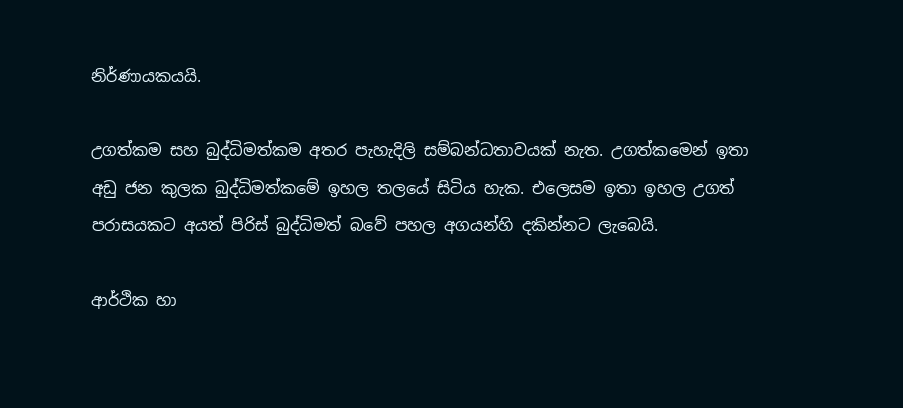නිර්ණායකයයි.

උගත්කම සහ බුද්ධිමත්කම අතර පැහැදිලි සම්බන්ධතාවයක් නැත. උගත්කමෙන් ඉතා අඩු ජන කුලක බුද්ධිමත්කමේ ඉහල තලයේ සිටිය හැක. එලෙසම ඉතා ඉහල උගත් පරාසයකට අයත් පිරිස් බුද්ධිමත් බවේ පහල අගයන්හි දකින්නට ලැබෙයි.

ආර්ථික හා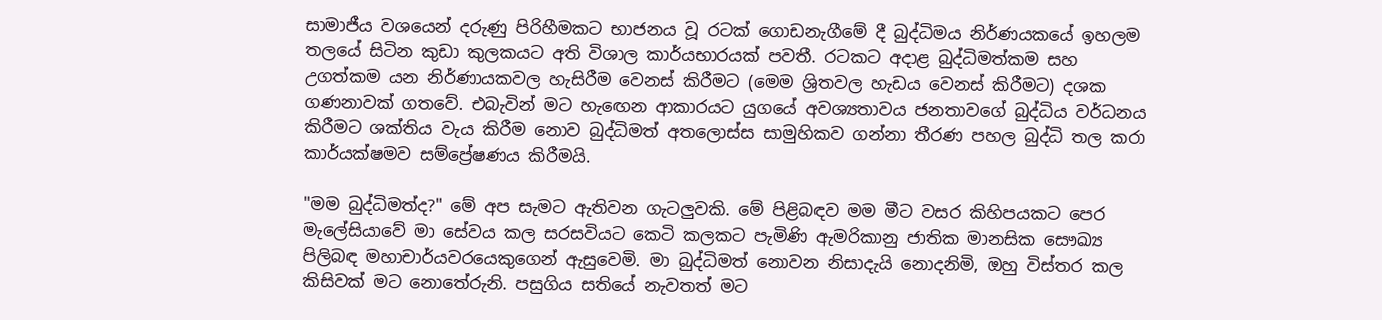සාමාජීය වශයෙන් දරුණු පිරිහීමකට භාජනය වූ රටක් ගොඩනැගීමේ දී බුද්ධිමය නිර්ණයකයේ ඉහලම තලයේ සිටින කුඩා කුලකයට අති විශාල කාර්යභාරයක් පවතී. රටකට අදාළ බුද්ධිමත්කම සහ උගත්කම යන නිර්ණායකවල හැසිරීම වෙනස් කිරීමට (මෙම ශ්‍රිතවල හැඩය වෙනස් කිරීමට) දශක ගණනාවක් ගතවේ. එබැවින් මට හැඟෙන ආකාරයට යුගයේ අවශ්‍යතාවය ජනතාවගේ බුද්ධිය වර්ධනය කිරීමට ශක්තිය වැය කිරීම නොව බුද්ධිමත් අතලොස්ස සාමුහිකව ගන්නා තීරණ පහල බුද්ධි තල කරා කාර්යක්ෂමව සම්ප්‍රේෂණය කිරීමයි.

"මම බුද්ධිමත්ද?" මේ අප සැමට ඇතිවන ගැටලුවකි. මේ පිළිබඳව මම මීට වසර කිහිපයකට පෙර මැලේසියාවේ මා සේවය කල සරසවියට කෙටි කලකට පැමිණි ඇමරිකානු ජාතික මානසික සෞඛ්‍ය පිලිබඳ මහාචාර්යවරයෙකුගෙන් ඇසුවෙමි. මා බුද්ධිමත් නොවන නිසාදැයි නොදනිමි, ඔහු විස්තර කල කිසිවක් මට නොතේරුනි. පසුගිය සතියේ නැවතත් මට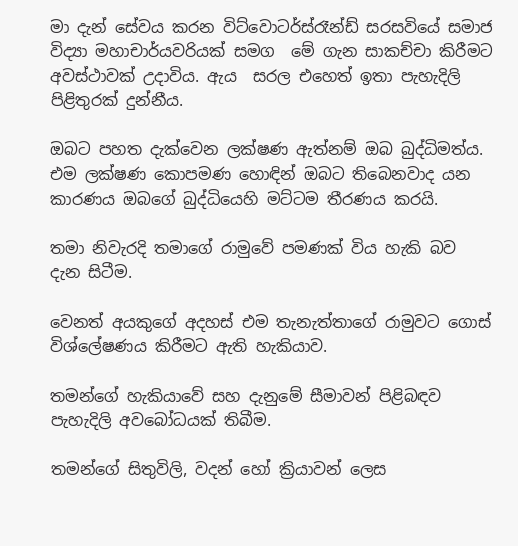මා දැන් සේවය කරන විට්වොටර්ස්රෑන්ඩ් සරසවියේ සමාජ විද්‍යා මහාචාර්යවරියක් සමග  මේ ගැන සාකච්චා කිරීමට අවස්ථාවක් උදාවිය. ඇය  සරල එහෙත් ඉතා පැහැදිලි පිළිතුරක් දුන්නීය.

ඔබට පහත දැක්වෙන ලක්ෂණ ඇත්නම් ඔබ බුද්ධිමත්ය. එම ලක්ෂණ කොපමණ හොඳින් ඔබට තිබෙනවාද යන කාරණය ඔබගේ බුද්ධියෙහි මට්ටම තීරණය කරයි.

තමා නිවැරදි තමාගේ රාමුවේ පමණක් විය හැකි බව දැන සිටීම.

වෙනත් අයකුගේ අදහස් එම තැනැත්තාගේ රාමුවට ගොස් විශ්ලේෂණය කිරීමට ඇති හැකියාව.

තමන්ගේ හැකියාවේ සහ දැනුමේ සීමාවන් පිළිබඳව පැහැදිලි අවබෝධයක් තිබීම.

තමන්ගේ සිතුවිලි, වදන් හෝ ක්‍රියාවන් ලෙස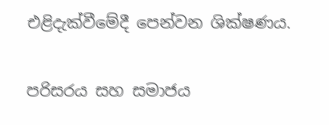එළිදැක්වීමේදී පෙන්වන ශික්ෂණය.

පරිසරය සහ සමාජය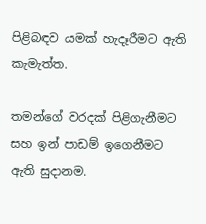පිළිබඳව යමක් හැදෑරීමට ඇති කැමැත්ත.

තමන්ගේ වරදක් පිළිගැනීමට සහ ඉන් පාඩම් ඉගෙනීමට ඇති සුදානම.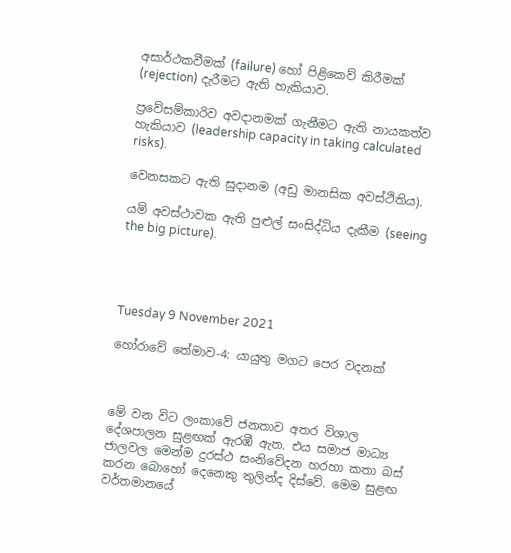අසාර්ථකවීමක් (failure) හෝ පිළිකෙව් කිරීමක් (rejection) දැරීමට ඇති හැකියාව.

ප්‍රවේසම්කාරිව අවදානමක් ගැනීමට ඇති නායකත්ව හැකියාව (leadership capacity in taking calculated risks).

වෙනසකට ඇති සුදානම (අඩු මානසික අවස්ථිතිය).

යම් අවස්ථාවක ඇති පුළුල් සංසිද්ධිය දැකීම (seeing the big picture).




Tuesday 9 November 2021

හෝරාවේ තේමාව-4: යායුතු මගට පෙර වදනක්



මේ වන විට ලංකාවේ ජනතාව අතර විශාල දේශපාලන සුළඟක් ඇරඹී ඇත. එය සමාජ මාධ්‍ය ජාලවල මෙන්ම දුරස්ථ සංනිවේදන හරහා කතා බස් කරන බොහෝ දෙනෙකු තුලින්ද දිස්වේ. මෙම සුළඟ වර්තමානයේ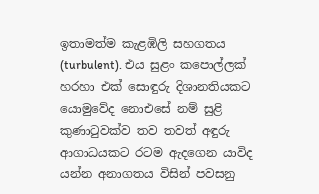ඉතාමත්ම කැළඹිලි සහගතය (turbulent). එය සුළං කපොල්ලක් හරහා එක් සොඳුරු දිශානතියකට යොමුවේද නොඑසේ නම් සුළි කුණාටුවක්ව තව තවත් අඳුරු ආගාධයකට රටම ඇදගෙන යාවිද යන්න අනාගතය විසින් පවසනු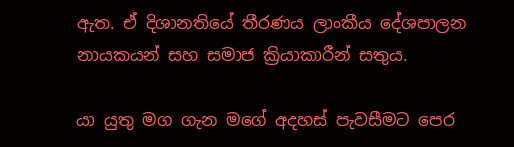ඇත. ඒ දිශානතියේ තීරණය ලාංකීය දේශපාලන නායකයන් සහ සමාජ ක්‍රියාකාරීන් සතුය.

යා යුතු මග ගැන මගේ අදහස් පැවසීමට පෙර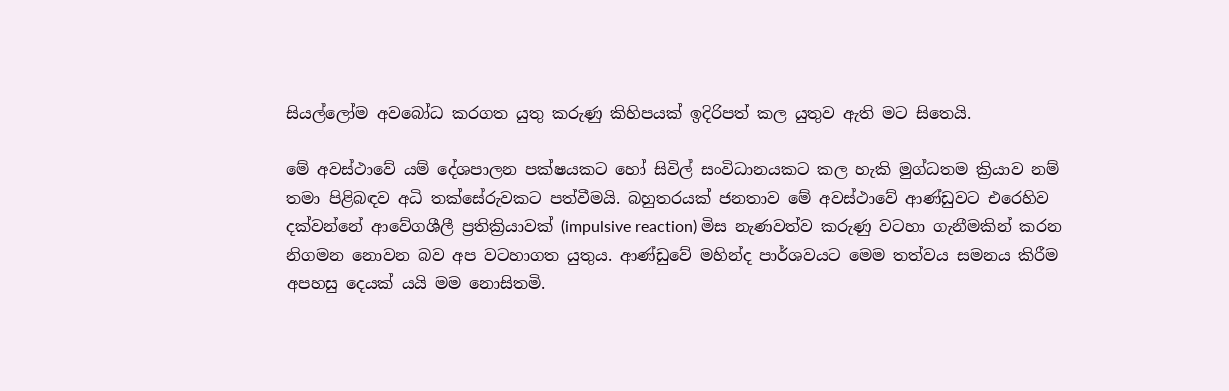සියල්ලෝම අවබෝධ කරගත යුතු කරුණු කිහිපයක් ඉදිරිපත් කල යුතුව ඇති මට සිතෙයි.

මේ අවස්ථාවේ යම් දේශපාලන පක්ෂයකට හෝ සිවිල් සංවිධානයකට කල හැකි මුග්ධතම ක්‍රියාව නම් තමා පිළිබඳව අධි තක්සේරුවකට පත්වීමයි. බහුතරයක් ජනතාව මේ අවස්ථාවේ ආණ්ඩුවට එරෙහිව දක්වන්නේ ආවේගශීලී ප්‍රතික්‍රියාවක් (impulsive reaction) මිස නැණවත්ව කරුණු වටහා ගැනීමකින් කරන නිගමන නොවන බව අප වටහාගත යුතුය. ආණ්ඩුවේ මහින්ද පාර්ශවයට මෙම තත්වය සමනය කිරීම අපහසු දෙයක් යයි මම නොසිතමි.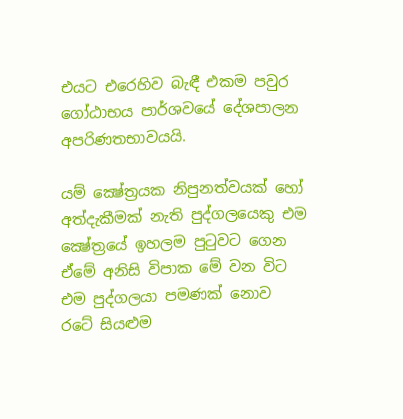එයට එරෙහිව බැඳී එකම පවුර ගෝඨාභය පාර්ශවයේ දේශපාලන අපරිණතභාවයයි.

යම් ක්‍ෂේත්‍රයක නිපුනත්වයක් හෝ අත්දැකීමක් නැති පුද්ගලයෙකු එම ක්‍ෂේත්‍රයේ ඉහලම පුටුවට ගෙන ඒමේ අනිසි විපාක මේ වන විට එම පුද්ගලයා පමණක් නොව රටේ සියළුම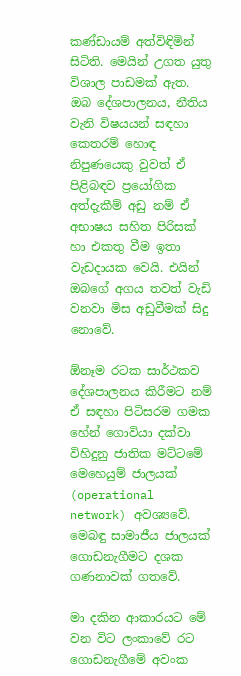කණ්ඩායම් අත්විඳිමින් සිටිති. මෙයින් උගත යුතු විශාල පාඩමක් ඇත. ඔබ දේශපාලනය, නීතිය වැනි විෂයයන් සඳහා කෙතරම් හොඳ නිපුණයෙකු වුවත් ඒ පිළිබඳව ප්‍රයෝගික අත්දැකීම් අඩු නම් ඒ අභාෂය සහිත පිරිසක් හා එකතු වීම ඉතා වැඩදායක වෙයි. එයින් ඔබගේ අගය තවත් වැඩි වනවා මිස අඩුවීමක් සිදු නොවේ.

ඕනෑම රටක සාර්ථකව දේශපාලනය කිරීමට නම් ඒ සඳහා පිටිසරම ගමක හේන් ගොවියා දක්වා විහිදුනු ජාතික මට්ටමේ මෙහෙයුම් ජාලයක් (operational network) අවශ්‍යවේ. මෙබඳු සාමාජීය ජාලයක් ගොඩනැගීමට දශක ගණනාවක් ගතවේ.

මා දකින ආකාරයට මේ වන විට ලංකාවේ රට ගොඩනැගීමේ අවංක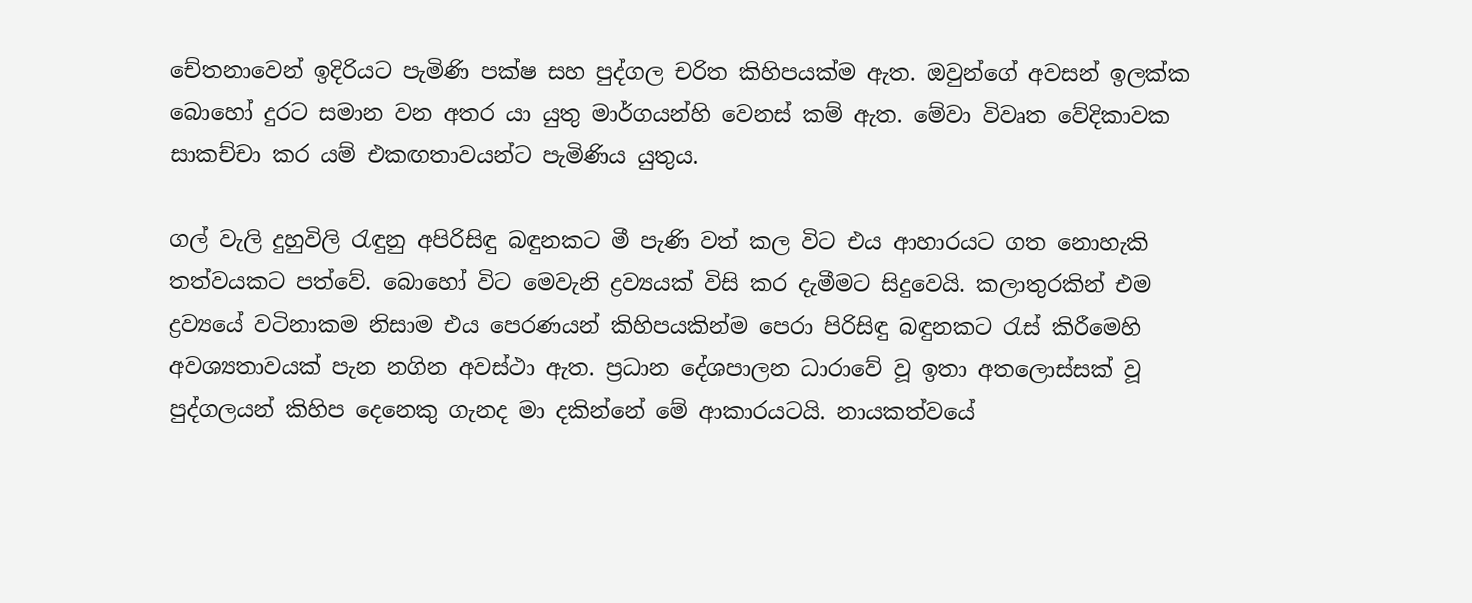චේතනාවෙන් ඉදිරියට පැමිණි පක්ෂ සහ පුද්ගල චරිත කිහිපයක්ම ඇත. ඔවුන්ගේ අවසන් ඉලක්ක බොහෝ දුරට සමාන වන අතර යා යුතු මාර්ගයන්හි වෙනස් කම් ඇත. මේවා විවෘත වේදිකාවක සාකච්චා කර යම් එකඟතාවයන්ට පැමිණිය යුතුය.

ගල් වැලි දුහුවිලි රැඳුනු අපිරිසිඳු බඳුනකට මී පැණි වත් කල විට එය ආහාරයට ගත නොහැකි තත්වයකට පත්වේ. බොහෝ විට මෙවැනි ද්‍රව්‍යයක් විසි කර දැමීමට සිදුවෙයි. කලාතුරකින් එම ද්‍රව්‍යයේ වටිනාකම නිසාම එය පෙරණයන් කිහිපයකින්ම පෙරා පිරිසිඳු බඳුනකට රැස් කිරීමෙහි අවශ්‍යතාවයක් පැන නගින අවස්ථා ඇත. ප්‍රධාන දේශපාලන ධාරාවේ වූ ඉතා අතලොස්සක් වූ පුද්ගලයන් කිහිප දෙනෙකු ගැනද මා දකින්නේ මේ ආකාරයටයි. නායකත්වයේ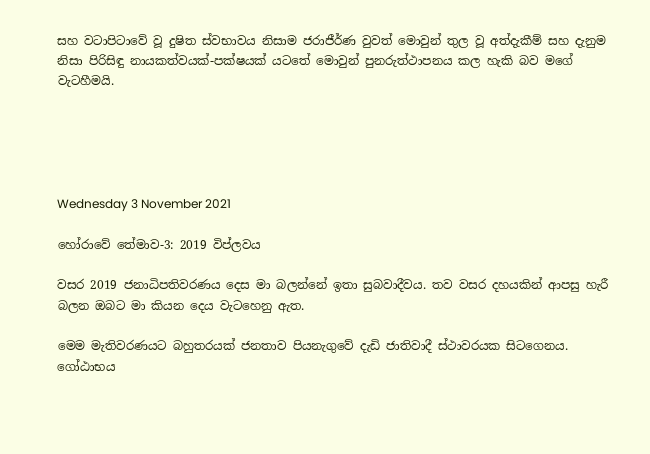සහ වටාපිටාවේ වූ දුෂිත ස්වභාවය නිසාම ජරාජීර්ණ වුවත් මොවුන් තුල වූ අත්දැකීම් සහ දැනුම නිසා පිරිසිඳු නායකත්වයක්-පක්ෂයක් යටතේ මොවුන් පුනරුත්ථාපනය කල හැකි බව මගේ වැටහීමයි.





Wednesday 3 November 2021

හෝරාවේ තේමාව-3: 2019 විප්ලවය

වසර 2019 ජනාධිපතිවරණය දෙස මා බලන්නේ ඉතා සුබවාදීවය. තව වසර දහයකින් ආපසු හැරී බලන ඔබට මා කියන දෙය වැටහෙනු ඇත.

මෙම මැතිවරණයට බහුතරයක් ජනතාව පියනැගුවේ දැඩි ජාතිවාදී ස්ථාවරයක සිටගෙනය. ගෝඨාභය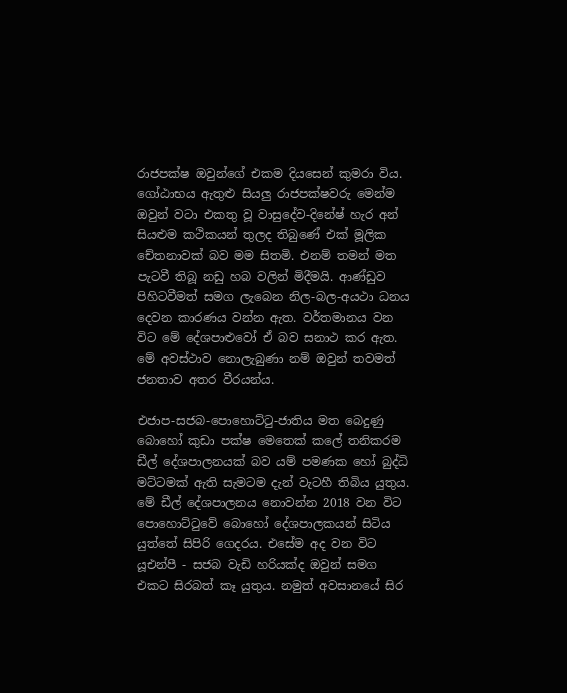රාජපක්ෂ ඔවුන්ගේ එකම දියසෙන් කුමරා විය. ගෝඨාභය ඇතුළු සියලු රාජපක්ෂවරු මෙන්ම ඔවුන් වටා එකතු වූ වාසුදේව-දිනේෂ් හැර අන් සියළුම කථිකයන් තුලද තිබුණේ එක් මූලික චේතනාවක් බව මම සිතමි. එනම් තමන් මත පැටවී තිබූ නඩු හබ වලින් මිදීමයි. ආණ්ඩුව පිහිටවීමත් සමග ලැබෙන නිල-බල-අයථා ධනය දෙවන කාරණය වන්න ඇත. වර්තමානය වන විට මේ දේශපාළුවෝ ඒ බව සනාථ කර ඇත. මේ අවස්ථාව නොලැබුණා නම් ඔවුන් තවමත් ජනතාව අතර වීරයන්ය.

එජාප-සජබ-පොහොට්ටු-ජාතිය මත බෙදුණු බොහෝ කුඩා පක්ෂ මෙතෙක් කලේ තනිකරම ඩීල් දේශපාලනයක් බව යම් පමණක හෝ බුද්ධි මට්ටමක් ඇති සැමටම දැන් වැටහී තිබිය යුතුය. මේ ඩීල් දේශපාලනය නොවන්න 2018 වන විට පොහොට්ටුවේ බොහෝ දේශපාලකයන් සිටිය යුත්තේ සිපිරි ගෙදරය. එසේම අද වන විට යූඑන්පී - සජබ වැඩි හරියක්ද ඔවුන් සමග එකට සිරබත් කෑ යුතුය. නමුත් අවසානයේ සිර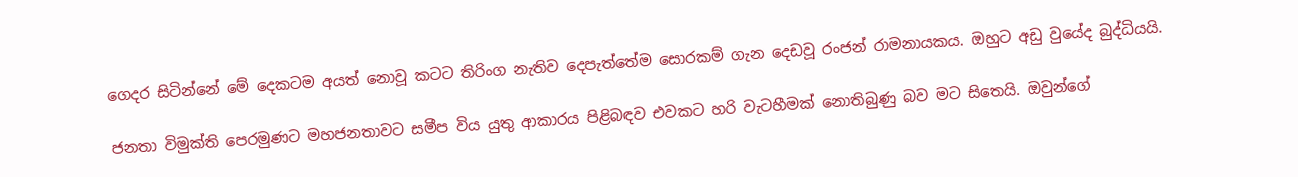ගෙදර සිටින්නේ මේ දෙකටම අයත් නොවූ කටට තිරිංග නැතිව දෙපැත්තේම සොරකම් ගැන දෙඩවූ රංජන් රාමනායකය. ඔහුට අඩු වුයේද බුද්ධියයි.

ජනතා විමුක්ති පෙරමුණට මහජනතාවට සමීප විය යුතු ආකාරය පිළිබඳව එවකට හරි වැටහීමක් නොතිබුණු බව මට සිතෙයි. ඔවුන්ගේ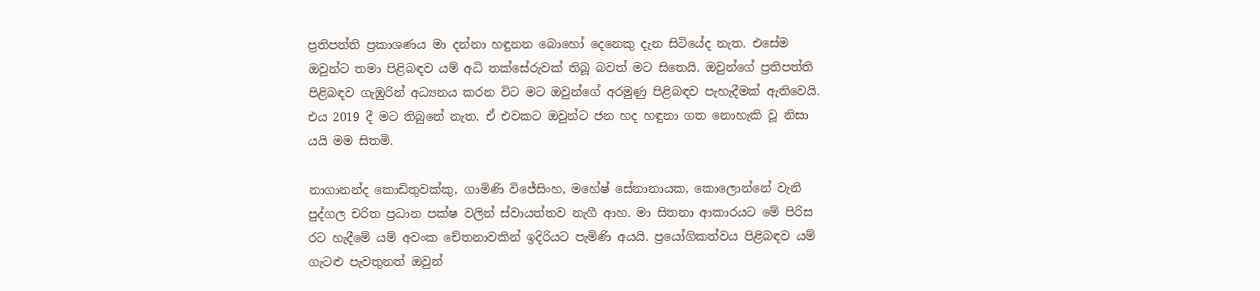ප්‍රතිපත්ති ප්‍රකාශණය මා දන්නා හඳුනන බොහෝ දෙනෙකු දැන සිටියේද නැත. එසේම ඔවුන්ට තමා පිළිබඳව යම් අධි තක්සේරුවක් තිබූ බවත් මට සිතෙයි. ඔවුන්ගේ ප්‍රතිපත්ති  පිළිබඳව ගැඹුරින් අධ්‍යනය කරන විට මට ඔවුන්ගේ අරමුණු පිළිබඳව පැහැදීමක් ඇතිවෙයි. එය 2019 දී මට තිබුනේ නැත. ඒ එවකට ඔවුන්ට ජන හද හඳුනා ගත නොහැකි වූ නිසා යයි මම සිතමි.

නාගානන්ද කොඩිතුවක්කු, ගාමිණි විජේසිංහ, මහේෂ් සේනානායක, කොලොන්නේ වැනි පුද්ගල චරිත ප්‍රධාන පක්ෂ වලින් ස්වායත්තව නැගී ආහ. මා සිතනා ආකාරයට මේ පිරිස රට හැදීමේ යම් අවංක චේතනාවකින් ඉදිරියට පැමිණි අයයි. ප්‍රයෝගිකත්වය පිළිබඳව යම් ගැටළු පැවතුනත් ඔවුන්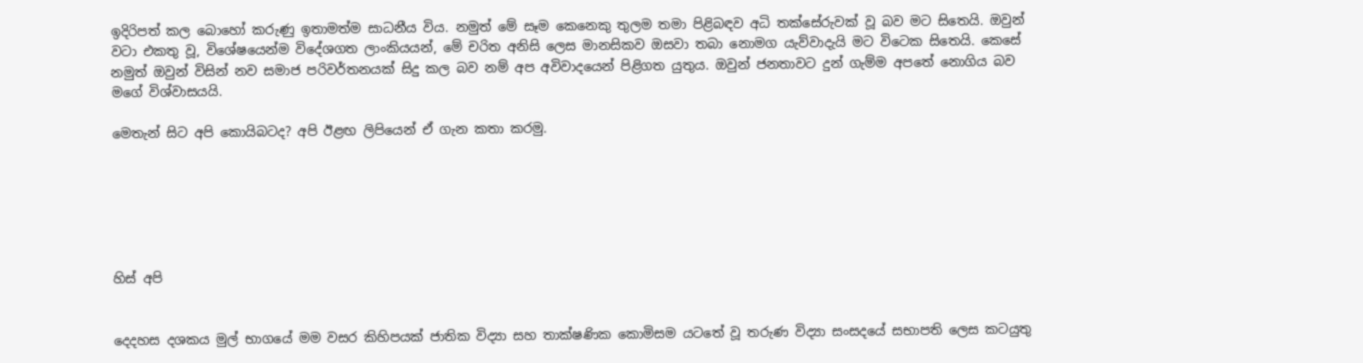ඉදිරිපත් කල බොහෝ කරුණු ඉතාමත්ම සාධනීය විය. නමුත් මේ සෑම කෙනෙකු තුලම තමා පිළිබඳව අධි තක්සේරුවක් වූ බව මට සිතෙයි. ඔවුන් වටා එකතු වූ, විශේෂයෙන්ම විදේශගත ලාංකියයන්, මේ චරිත අනිසි ලෙස මානසිකව ඔසවා තබා නොමග යැව්වාදැයි මට විටෙක සිතෙයි. කෙසේ නමුත් ඔවුන් විසින් නව සමාජ පරිවර්තනයක් සිදු කල බව නම් අප අවිවාදයෙන් පිළිගත යුතුය. ඔවුන් ජනතාවට දුන් ගැම්ම අපතේ නොගිය බව මගේ විශ්වාසයයි.

මෙතැන් සිට අපි කොයිබටද? අපි ඊළඟ ලිපියෙන් ඒ ගැන කතා කරමු.






හිස් අපි


දෙදහස දශකය මුල් භාගයේ මම වසර කිහිපයක් ජාතික විද්‍යා සහ තාක්ෂණික කොමිසම යටතේ වූ තරුණ විද්‍යා සංසදයේ සභාපති ලෙස කටයුතු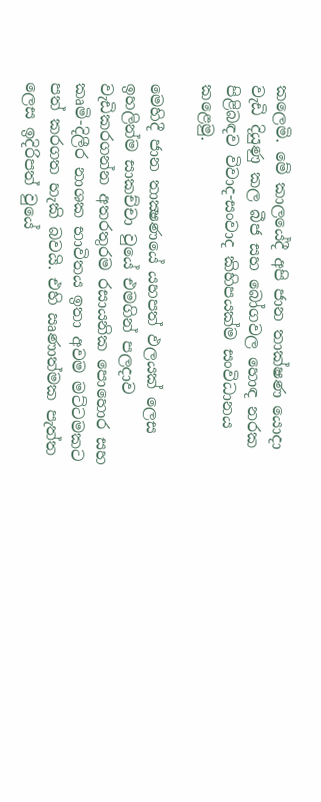කලෙමි. මේ කාලයේදී අපි ජාන තාක්ෂණ යොදා වැඩි දියුණු කල බීජ සහ බෝගවල හොඳ නරක පිළිබඳව විවාද-සංවාද කිහිපයක්ම සංවිධානය කළෙමු.

මෙහිදී ජාන තාක්‍ෂණයේ යහපත් ඵලයක් ලෙස ඉහලින්ම සාකච්චා වුයේ එමගින් පලදාව වැඩිකරගන්න අතරතුරම රසායනික පොහොර සහ කෘමි-දිලීර නාශක භාවිතය ඉතා අවම මට්ටමකට පත් කරගත හැකි බවයි. එහි ඍණාත්මක පැත්ත ලෙස ඉදිරිපත් වුයේ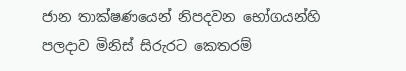ජාන තාක්ෂණයෙන් නිපදවන භෝගයන්හි පලදාව මිනිස් සිරුරට කෙතරම්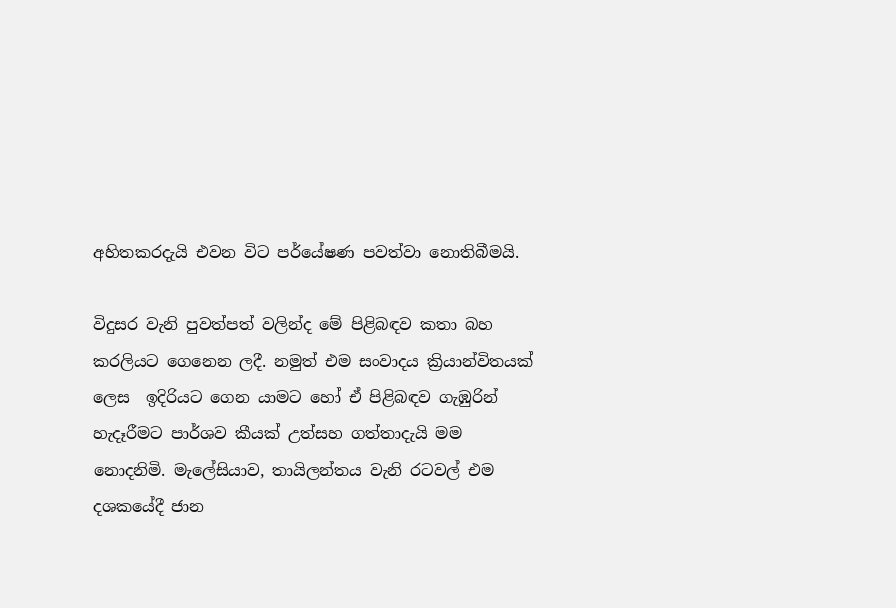අහිතකරදැයි එවන විට පර්යේෂණ පවත්වා නොතිබීමයි.

විදුසර වැනි පුවත්පත් වලින්ද මේ පිළිබඳව කතා බහ කරලියට ගෙනෙන ලදී. නමුත් එම සංවාදය ක්‍රියාන්විතයක් ලෙස  ඉදිරියට ගෙන යාමට හෝ ඒ පිළිබඳව ගැඹුරින් හැදෑරීමට පාර්ශව කීයක් උත්සහ ගත්තාදැයි මම නොදනිමි. මැලේසියාව, තායිලන්තය වැනි රටවල් එම දශකයේදී ජාන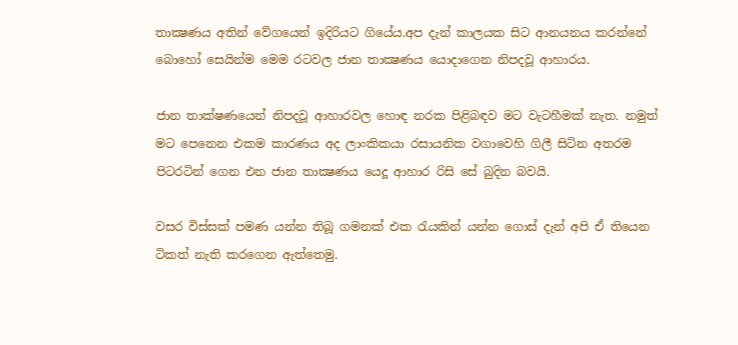තාක්‍ෂණය අතින් වේගයෙන් ඉදිරියට ගියේය.අප දැන් කාලයක සිට ආනයනය කරන්නේ බොහෝ සෙයින්ම මෙම රටවල ජාන තාක්‍ෂණය යොදාගෙන නිපදවූ ආහාරය.

ජාන තාක්ෂණයෙන් නිපදවූ ආහාරවල හොඳ නරක පිළිබඳව මට වැටහීමක් නැත. නමුත් මට පෙනෙන එකම කාරණය අද ලාංකිකයා රසායනික වගාවෙහි ගිලී සිටින අතරම පිටරටින් ගෙන එන ජාන තාක්‍ෂණය යෙදූ ආහාර රිසි සේ බුදින බවයි.

වසර විස්සක් පමණ යන්න තිබූ ගමනක් එක රැයකින් යන්න ගොස් දැන් අපි ඒ තියෙන ටිකත් නැති කරගෙන ඇත්තෙමු.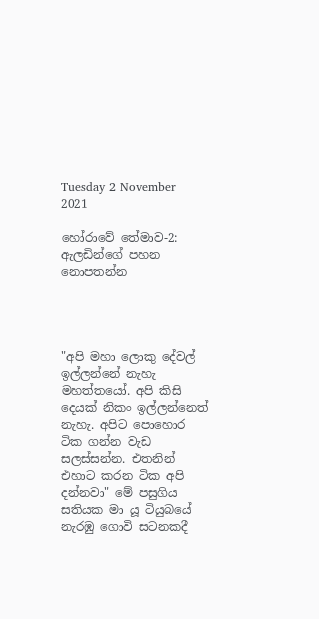Tuesday 2 November 2021

හෝරාවේ තේමාව-2: ඇලඩින්ගේ පහන නොපතන්න




"අපි මහා ලොකු දේවල් ඉල්ලන්නේ නැහැ මහත්තයෝ. අපි කිසි දෙයක් නිකං ඉල්ලන්නෙත් නැහැ. අපිට පොහොර ටික ගන්න වැඩ සලස්සන්න. එතනින් එහාට කරන ටික අපි දන්නවා" මේ පසුගිය සතියක මා යූ ටියුබයේ නැරඹු ගොවි සටනකදී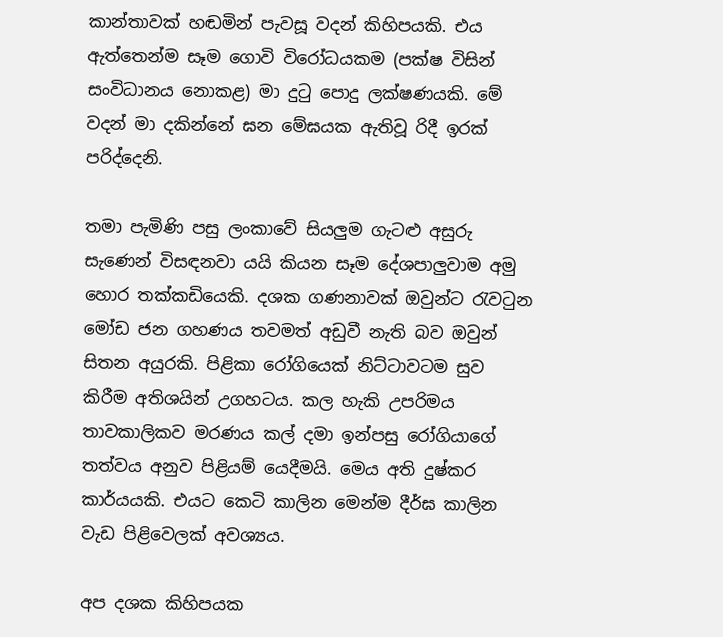කාන්තාවක් හඬමින් පැවසූ වදන් කිහිපයකි. එය ඇත්තෙන්ම සෑම ගොවි විරෝධයකම (පක්ෂ විසින් සංවිධානය නොකළ) මා දුටු පොදු ලක්ෂණයකි. මේ වදන් මා දකින්නේ ඝන මේඝයක ඇතිවූ රිදී ඉරක් පරිද්දෙනි.

තමා පැමිණි පසු ලංකාවේ සියලුම ගැටළු අසුරු සැණෙන් විසඳනවා යයි කියන සෑම දේශපාලුවාම අමු හොර තක්කඩියෙකි. දශක ගණනාවක් ඔවුන්ට රැවටුන මෝඩ ජන ගහණය තවමත් අඩුවී නැති බව ඔවුන් සිතන අයුරකි. පිළිකා රෝගියෙක් නිට්ටාවටම සුව කිරීම අතිශයින් උගහටය. කල හැකි උපරිමය තාවකාලිකව මරණය කල් දමා ඉන්පසු රෝගියාගේ තත්වය අනුව පිළියම් යෙදීමයි. මෙය අති දුෂ්කර කාර්යයකි. එයට කෙටි කාලින මෙන්ම දීර්ඝ කාලින වැඩ පිළිවෙලක් අවශ්‍යය.

අප දශක කිහිපයක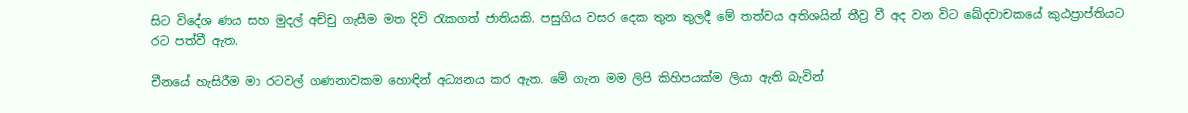සිට විදේශ ණය සහ මුදල් අච්චු ගැසීම මත දිවි රැකගත් ජාතියකි. පසුගිය වසර දෙක තුන තුලදී මේ තත්වය අතිශයින් තීව්‍ර වී අද වන විට ඛේදවාචකයේ කුඨප්‍රාප්තියට රට පත්වී ඇත.

චීනයේ හැසිරීම මා රටවල් ගණනාවකම හොඳින් අධ්‍යනය කර ඇත. මේ ගැන මම ලිපි කිහිපයක්ම ලියා ඇති බැවින්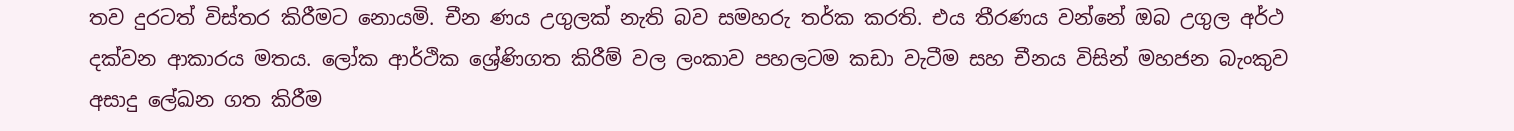තව දුරටත් විස්තර කිරීමට නොයමි. චීන ණය උගුලක් නැති බව සමහරු තර්ක කරති. එය තීරණය වන්නේ ඔබ උගුල අර්ථ දක්වන ආකාරය මතය. ලෝක ආර්ථික ශ්‍රේණිගත කිරීම් වල ලංකාව පහලටම කඩා වැටීම සහ චීනය විසින් මහජන බැංකුව අසාදු ලේඛන ගත කිරීම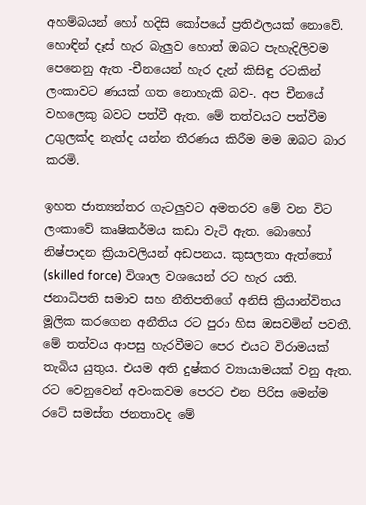අහම්බයන් හෝ හදිසි කෝපයේ ප්‍රතිඵලයක් නොවේ. හොඳින් දෑස් හැර බැලුව හොත් ඔබට පැහැදිලිවම පෙනෙනු ඇත -චීනයෙන් හැර දැන් කිසිඳු රටකින් ලංකාවට ණයක් ගත නොහැකි බව-. අප චීනයේ වහලෙකු බවට පත්වී ඇත. මේ තත්වයට පත්වීම උගුලක්ද නැත්ද යන්න තීරණය කිරීම මම ඔබට බාර කරමි.

ඉහත ජාත්‍යන්තර ගැටලුවට අමතරව මේ වන විට ලංකාවේ කෘෂිකර්මය කඩා වැටි ඇත. බොහෝ නිෂ්පාදන ක්‍රියාවලියන් අඩපනය. කුසලතා ඇත්තෝ (skilled force) විශාල වශයෙන් රට හැර යති. ජනාධිපති සමාව සහ නීතිපතිගේ අනිසි ක්‍රියාන්විතය මූලික කරගෙන අනීතිය රට පුරා හිස ඔසවමින් පවතී. මේ තත්වය ආපසු හැරවීමට පෙර එයට විරාමයක් තැබිය යුතුය. එයම අති දුෂ්කර ව්‍යායාමයක් වනු ඇත.  රට වෙනුවෙන් අවංකවම පෙරට එන පිරිස මෙන්ම රටේ සමස්ත ජනතාවද මේ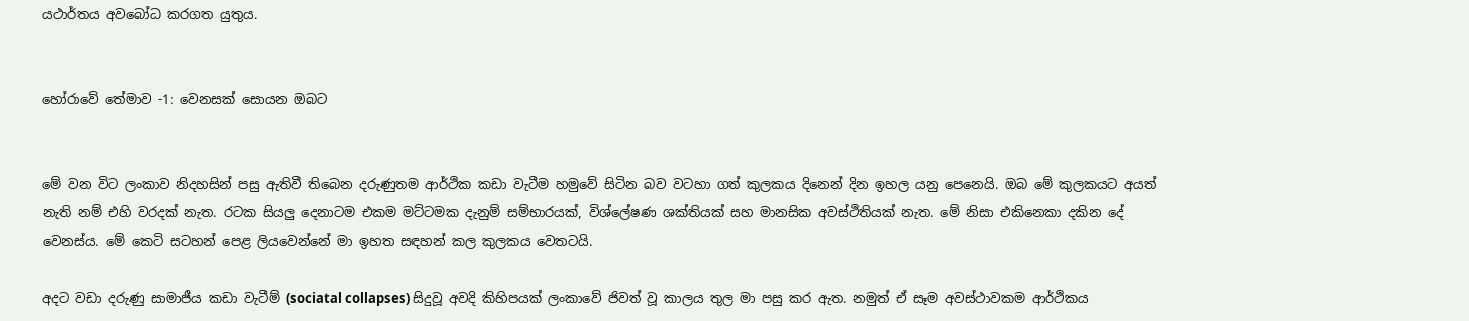යථාර්තය අවබෝධ කරගත යුතුය.


හෝරාවේ තේමාව -1: වෙනසක් සොයන ඔබට


මේ වන විට ලංකාව නිදහසින් පසු ඇතිවී තිබෙන දරුණුතම ආර්ථික කඩා වැටීම හමුවේ සිටින බව වටහා ගත් කුලකය දිනෙන් දින ඉහල යනු පෙනෙයි. ඔබ මේ කුලකයට අයත් නැති නම් එහි වරදක් නැත. රටක සියලු දෙනාටම එකම මට්ටමක දැනුම් සම්භාරයක්, විශ්ලේෂණ ශක්තියක් සහ මානසික අවස්ථිතියක් නැත. මේ නිසා එකිනෙකා දකින දේ වෙනස්ය. මේ කෙටි සටහන් පෙළ ලියවෙන්නේ මා ඉහත සඳහන් කල කුලකය වෙතටයි.

අදට වඩා දරුණු සාමාජීය කඩා වැටීම් (sociatal collapses) සිදුවූ අවදි කිහිපයක් ලංකාවේ ජිවත් වූ කාලය තුල මා පසු කර ඇත. නමුත් ඒ සෑම අවස්ථාවකම ආර්ථිකය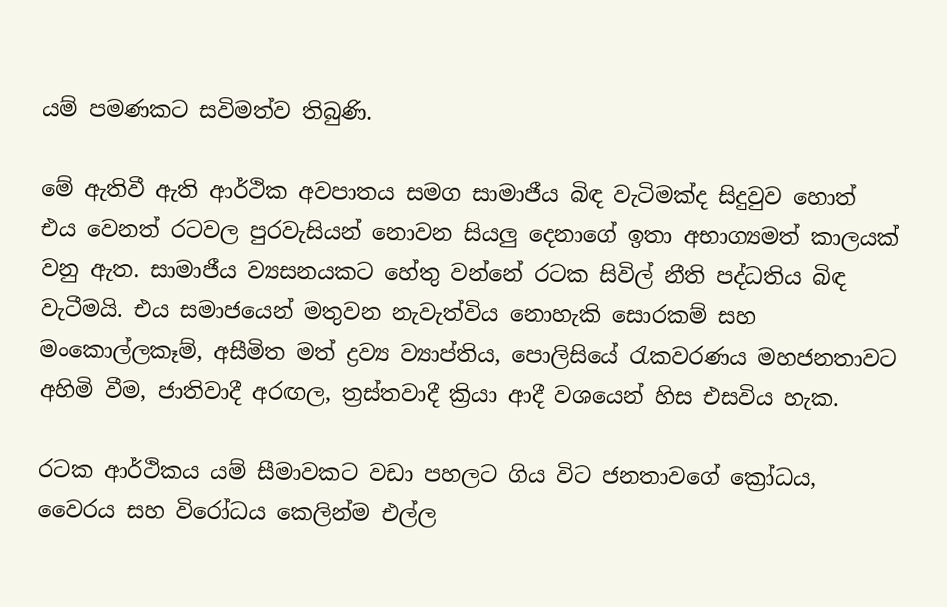යම් පමණකට සවිමත්ව තිබුණි.

මේ ඇතිවී ඇති ආර්ථික අවපාතය සමග සාමාජීය බිඳ වැටිමක්ද සිදුවුව හොත් එය වෙනත් රටවල පුරවැසියන් නොවන සියලු දෙනාගේ ඉතා අභාග්‍යමත් කාලයක් වනු ඇත. සාමාජීය ව්‍යසනයකට හේතු වන්නේ රටක සිවිල් නීති පද්ධතිය බිඳ වැටීමයි. එය සමාජයෙන් මතුවන නැවැත්විය නොහැකි සොරකම් සහ මංකොල්ලකෑම්, අසීමිත මත් ද්‍රව්‍ය ව්‍යාප්තිය, පොලිසියේ රැකවරණය මහජනතාවට අහිමි වීම, ජාතිවාදී අරඟල, ත්‍රස්තවාදී ක්‍රියා ආදී වශයෙන් හිස එසවිය හැක.

රටක ආර්ථිකය යම් සීමාවකට වඩා පහලට ගිය විට ජනතාවගේ ක්‍රෝධය, වෛරය සහ විරෝධය කෙලින්ම එල්ල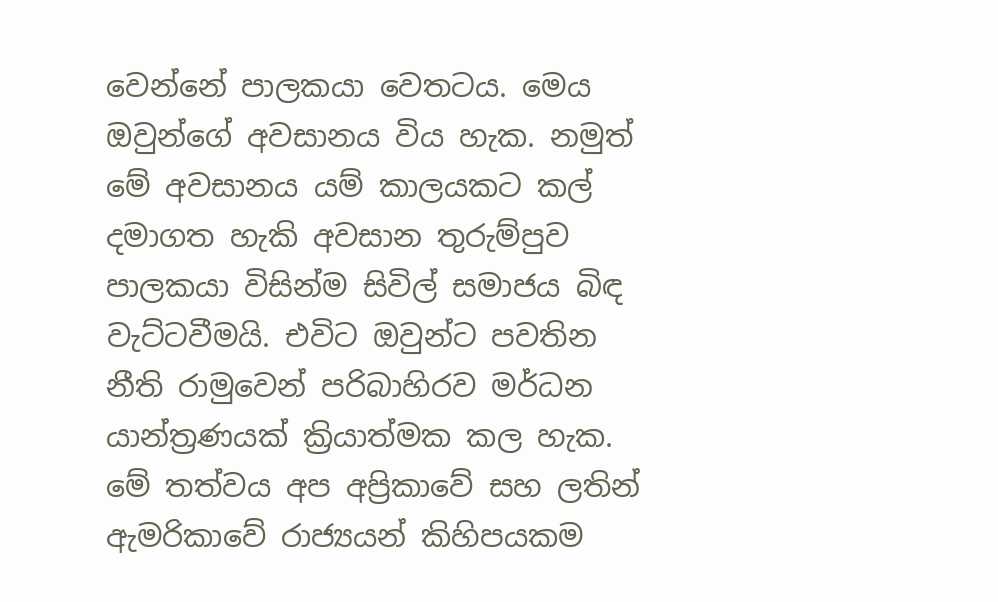වෙන්නේ පාලකයා වෙතටය. මෙය ඔවුන්ගේ අවසානය විය හැක. නමුත් මේ අවසානය යම් කාලයකට කල් දමාගත හැකි අවසාන තුරුම්පුව පාලකයා විසින්ම සිවිල් සමාජය බිඳ වැට්ටවීමයි. එවිට ඔවුන්ට පවතින නීති රාමුවෙන් පරිබාහිරව මර්ධන යාන්ත්‍රණයක් ක්‍රියාත්මක කල හැක. මේ තත්වය අප අප්‍රිකාවේ සහ ලතින් ඇමරිකාවේ රාජ්‍යයන් කිහිපයකම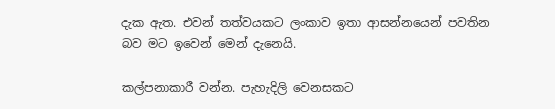දැක ඇත. එවන් තත්වයකට ලංකාව ඉතා ආසන්නයෙන් පවතින බව මට ඉවෙන් මෙන් දැනෙයි.

කල්පනාකාරී වන්න. පැහැදිලි වෙනසකට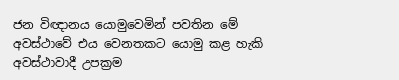ජන විඥානය යොමුවෙමින් පවතින මේ අවස්ථාවේ එය වෙනතකට යොමු කළ හැකි අවස්ථාවාදී උපක්‍රම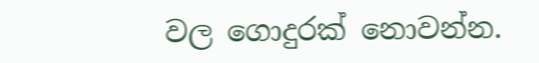වල ගොදුරක් නොවන්න.